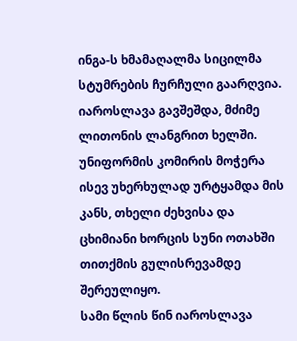ინგა-ს ხმამაღალმა სიცილმა სტუმრების ჩურჩული გაარღვია. იაროსლავა გავშეშდა, მძიმე ლითონის ლანგრით ხელში. უნიფორმის კომირის მოჭერა ისევ უხერხულად ურტყამდა მის კანს, თხელი ძეხვისა და ცხიმიანი ხორცის სუნი ოთახში თითქმის გულისრევამდე შერეულიყო.
სამი წლის წინ იაროსლავა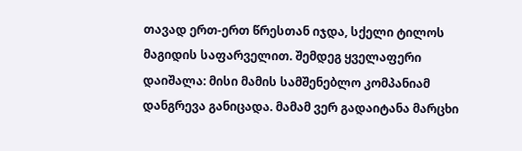თავად ერთ-ერთ წრესთან იჯდა, სქელი ტილოს მაგიდის საფარველით. შემდეგ ყველაფერი დაიშალა: მისი მამის სამშენებლო კომპანიამ დანგრევა განიცადა. მამამ ვერ გადაიტანა მარცხი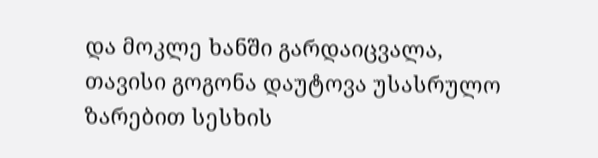და მოკლე ხანში გარდაიცვალა,
თავისი გოგონა დაუტოვა უსასრულო ზარებით სესხის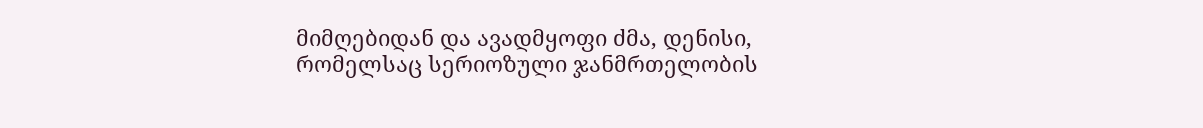მიმღებიდან და ავადმყოფი ძმა, დენისი, რომელსაც სერიოზული ჯანმრთელობის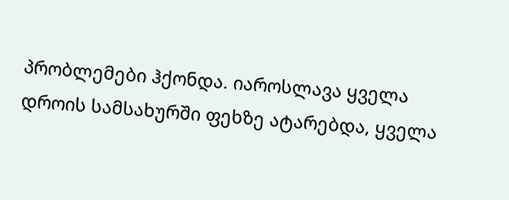პრობლემები ჰქონდა. იაროსლავა ყველა დროის სამსახურში ფეხზე ატარებდა, ყველა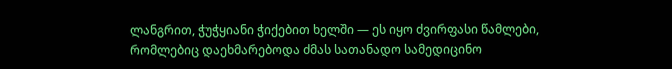ლანგრით, ჭუჭყიანი ჭიქებით ხელში — ეს იყო ძვირფასი წამლები,
რომლებიც დაეხმარებოდა ძმას სათანადო სამედიცინო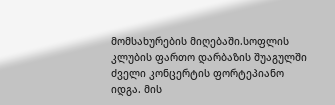მომსახურების მიღებაში.სოფლის კლუბის ფართო დარბაზის შუაგულში ძველი კონცერტის ფორტეპიანო იდგა. მის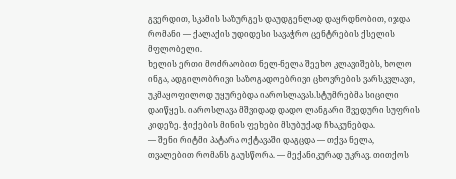გვერდით, სკამის საზურგეს დაუდგენლად დაყრდნობით, იჯდა რომანი — ქალაქის უდიდესი სავაჭრო ცენტრების ქსელის მფლობელი.
ხელის ერთი მოძრაობით ნელ-ნელა შეეხო კლავიშებს, ხოლო ინგა, ადგილობრივი საზოგადოებრივი ცხოვრების ვარსკვლავი, უკმაყოფილოდ უყურებდა იაროსლავას.სტუმრებმა სიცილი დაიწყეს. იაროსლავა მშვიდად დადო ლანგარი შვედური სუფრის კიდეზე. ჭიქების მინის ფეხები მსუბუქად ჩხაკუნებდა.
— შენი რიტმი პატარა ოქტავაში დაგცდა — თქვა ნელა, თვალებით რომანს გაუსწორა. — მექანიკურად უკრავ. თითქოს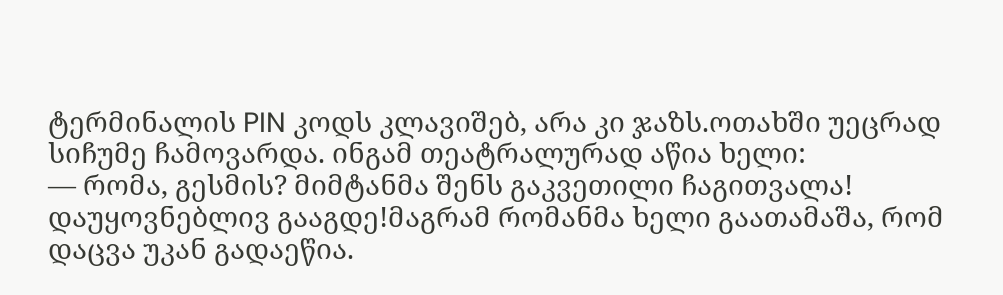ტერმინალის PIN კოდს კლავიშებ, არა კი ჯაზს.ოთახში უეცრად სიჩუმე ჩამოვარდა. ინგამ თეატრალურად აწია ხელი:
— რომა, გესმის? მიმტანმა შენს გაკვეთილი ჩაგითვალა! დაუყოვნებლივ გააგდე!მაგრამ რომანმა ხელი გაათამაშა, რომ დაცვა უკან გადაეწია.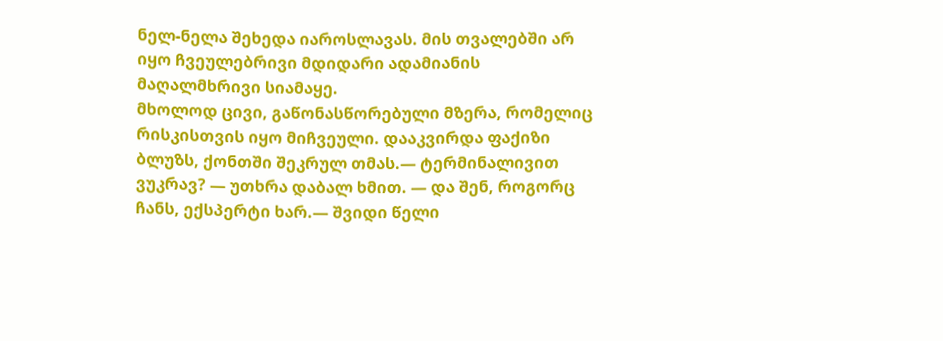ნელ-ნელა შეხედა იაროსლავას. მის თვალებში არ იყო ჩვეულებრივი მდიდარი ადამიანის მაღალმხრივი სიამაყე.
მხოლოდ ცივი, გაწონასწორებული მზერა, რომელიც რისკისთვის იყო მიჩვეული. დააკვირდა ფაქიზი ბლუზს, ქონთში შეკრულ თმას.— ტერმინალივით ვუკრავ? — უთხრა დაბალ ხმით. — და შენ, როგორც ჩანს, ექსპერტი ხარ.— შვიდი წელი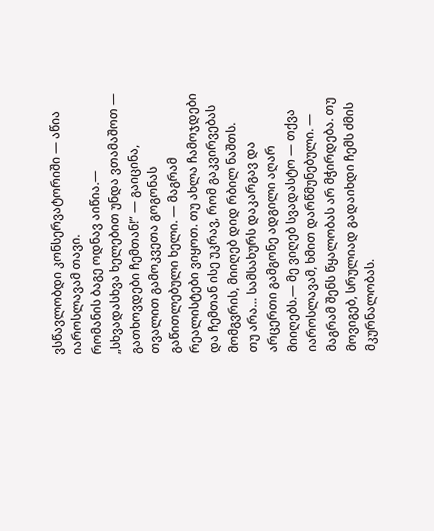ვსწავლობდი კონსერვატორიში — აწია იაროსლავამ თავი.
რომანის ბაგე ოდნავ აიწია.— „სხვადასხვა ხელებით უნდა ვთამაშოთ — გათხოვდები ჩემთან!” — გაიცინა, თვალით გამოკვეთა გოგონას გაწითლებული ხელი. — მაგრამ რეალისტები ვიყოთ. თუ ახლა ჩამოჯდები და ჩემთან ისე უკრავ, რომ გაკვირვებას მომგვრის, მიიღებ დიდ რბილ ნაშთს.
თუ არა… სამსახურს დაკარგავ და არცერთი გამგონე ადგილი აღარ მიიღებს.— მე ვიღებ სვადასტო — თქვა იაროსლავამ, ხმით დარწმუნებული. — მაგრამ შენს წყალობას არ მჭირდება. თუ მოვიგებ, სრულიად გადაიხდი ჩემს ძმის მკურნალობას.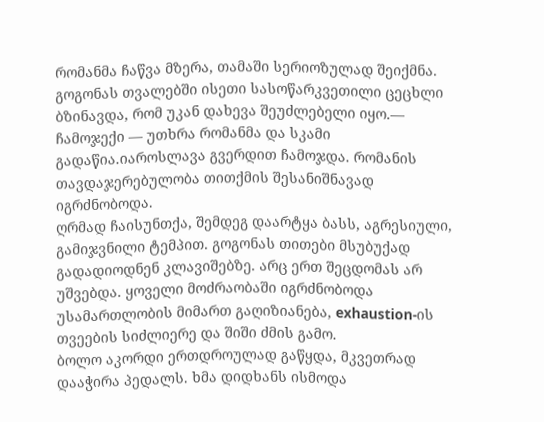რომანმა ჩაწვა მზერა, თამაში სერიოზულად შეიქმნა. გოგონას თვალებში ისეთი სასოწარკვეთილი ცეცხლი ბზინავდა, რომ უკან დახევა შეუძლებელი იყო.— ჩამოჯექი — უთხრა რომანმა და სკამი გადაწია.იაროსლავა გვერდით ჩამოჯდა. რომანის თავდაჯერებულობა თითქმის შესანიშნავად იგრძნობოდა.
ღრმად ჩაისუნთქა, შემდეგ დაარტყა ბასს, აგრესიული, გამიჯვნილი ტემპით. გოგონას თითები მსუბუქად გადადიოდნენ კლავიშებზე. არც ერთ შეცდომას არ უშვებდა. ყოველი მოძრაობაში იგრძნობოდა უსამართლობის მიმართ გაღიზიანება, exhaustion-ის თვეების სიძლიერე და შიში ძმის გამო.
ბოლო აკორდი ერთდროულად გაწყდა, მკვეთრად დააჭირა პედალს. ხმა დიდხანს ისმოდა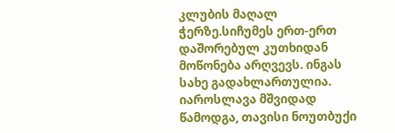კლუბის მაღალ ჭერზე.სიჩუმეს ერთ-ერთ დაშორებულ კუთხიდან მოწონება არღვევს. ინგას სახე გადახლართულია. იაროსლავა მშვიდად წამოდგა, თავისი ნოუთბუქი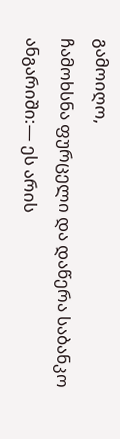გამოიღო,
ჩამოხსნა ფურცელი და დაწერა საბანკო ანგარიში:— ეს არის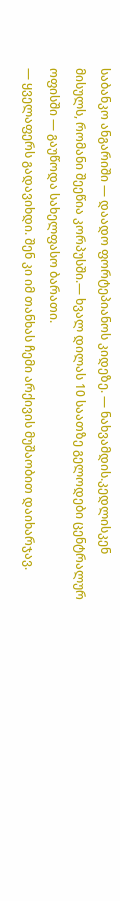საბანკო ანგარიში — დაადო ფორტეპიანოს კიდეზე. — ნახვამდის.კედლისკენ მისულს, რომანი შეეწია კორპუსში.— ხვალ დილას 10 საათზე გელოდები ცენტრალურ ოფისში — გაუწოდა სახელფასო ბარათი.
— ყველაფერს გადავიხდი. შენ კი იმ თანხას ჩემი არქივის მუშაობით დაიხარჯავ.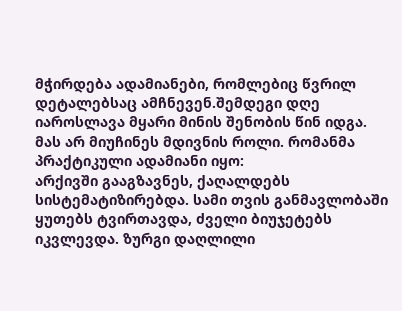მჭირდება ადამიანები, რომლებიც წვრილ დეტალებსაც ამჩნევენ.შემდეგი დღე იაროსლავა მყარი მინის შენობის წინ იდგა. მას არ მიუჩინეს მდივნის როლი. რომანმა პრაქტიკული ადამიანი იყო:
არქივში გააგზავნეს, ქაღალდებს სისტემატიზირებდა. სამი თვის განმავლობაში ყუთებს ტვირთავდა, ძველი ბიუჯეტებს იკვლევდა. ზურგი დაღლილი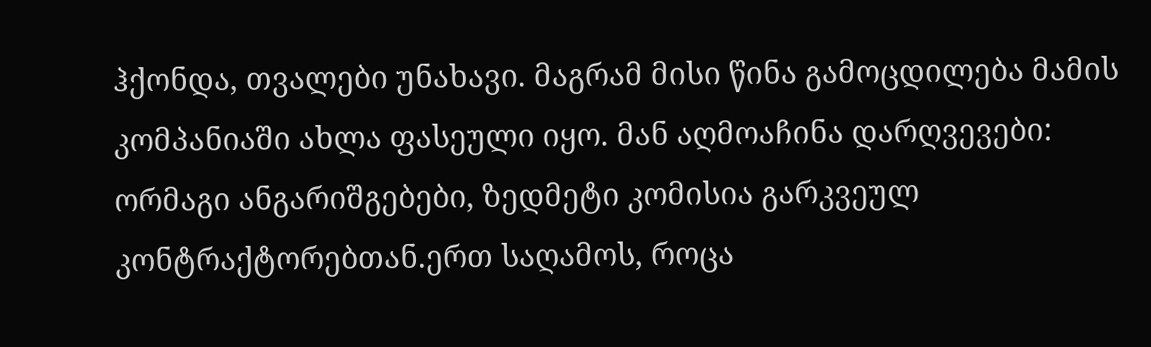ჰქონდა, თვალები უნახავი. მაგრამ მისი წინა გამოცდილება მამის კომპანიაში ახლა ფასეული იყო. მან აღმოაჩინა დარღვევები:
ორმაგი ანგარიშგებები, ზედმეტი კომისია გარკვეულ კონტრაქტორებთან.ერთ საღამოს, როცა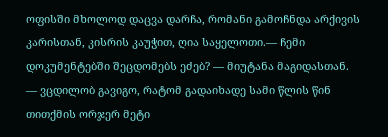ოფისში მხოლოდ დაცვა დარჩა, რომანი გამოჩნდა არქივის კარისთან, კისრის კაუჭით, ღია საყელოთი.— ჩემი დოკუმენტებში შეცდომებს ეძებ? — მიუტანა მაგიდასთან.
— ვცდილობ გავიგო, რატომ გადაიხადე სამი წლის წინ თითქმის ორჯერ მეტი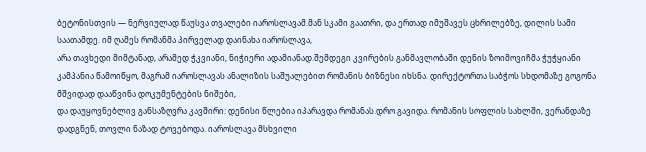ბეტონისთვის — ნერვიულად წაუსვა თვალები იაროსლავამ.მან სკამი გაათრი, და ერთად იმუშავეს ცხრილებზე, დილის სამი საათამდე. იმ ღამეს რომანმა პირველად დაინახა იაროსლავა,
არა თავხედი მიმტანად, არამედ ჭკვიანი, ნიჭიერი ადამიანად.შემდეგი კვირების განმავლობაში დენის ზოიმოვიჩმა ჭუჭყიანი კამპანია წამოიწყო, მაგრამ იაროსლავას ანალიზის საშუალებით რომანის ბიზნესი იხსნა. დირექტორთა საბჭოს სხდომაზე გოგონა მშვიდად დააწვინა დოკუმენტების ნიშები,
და დაუყოვნებლივ განსაზღვრა კავშირი: დენისი წლებია იპარავდა რომანას.დრო გავიდა. რომანის სოფლის სახლში, ვერანდაზე დადგნენ, თოვლი ნაზად ტოვებოდა. იაროსლავა მსხვილი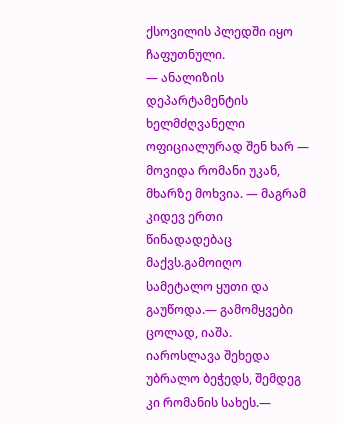ქსოვილის პლედში იყო ჩაფუთნული.
— ანალიზის დეპარტამენტის ხელმძღვანელი ოფიციალურად შენ ხარ — მოვიდა რომანი უკან, მხარზე მოხვია. — მაგრამ კიდევ ერთი წინადადებაც მაქვს.გამოიღო სამეტალო ყუთი და გაუწოდა.— გამომყვები ცოლად, იაშა.
იაროსლავა შეხედა უბრალო ბეჭედს, შემდეგ კი რომანის სახეს.—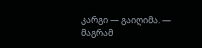კარგი — გაიღიმა. — მაგრამ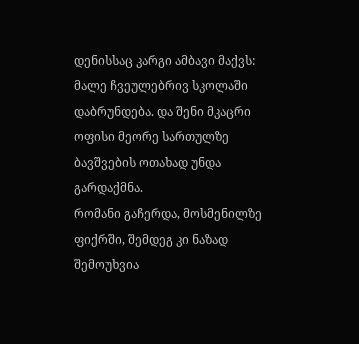დენისსაც კარგი ამბავი მაქვს: მალე ჩვეულებრივ სკოლაში დაბრუნდება. და შენი მკაცრი ოფისი მეორე სართულზე ბავშვების ოთახად უნდა გარდაქმნა.
რომანი გაჩერდა, მოსმენილზე ფიქრში, შემდეგ კი ნაზად შემოუხვია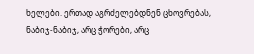ხელები. ერთად აგრძელებდნენ ცხოვრებას, ნაბიჯ-ნაბიჯ, არც ჭორები, არც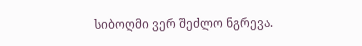სიბოღმი ვერ შეძლო ნგრევა.